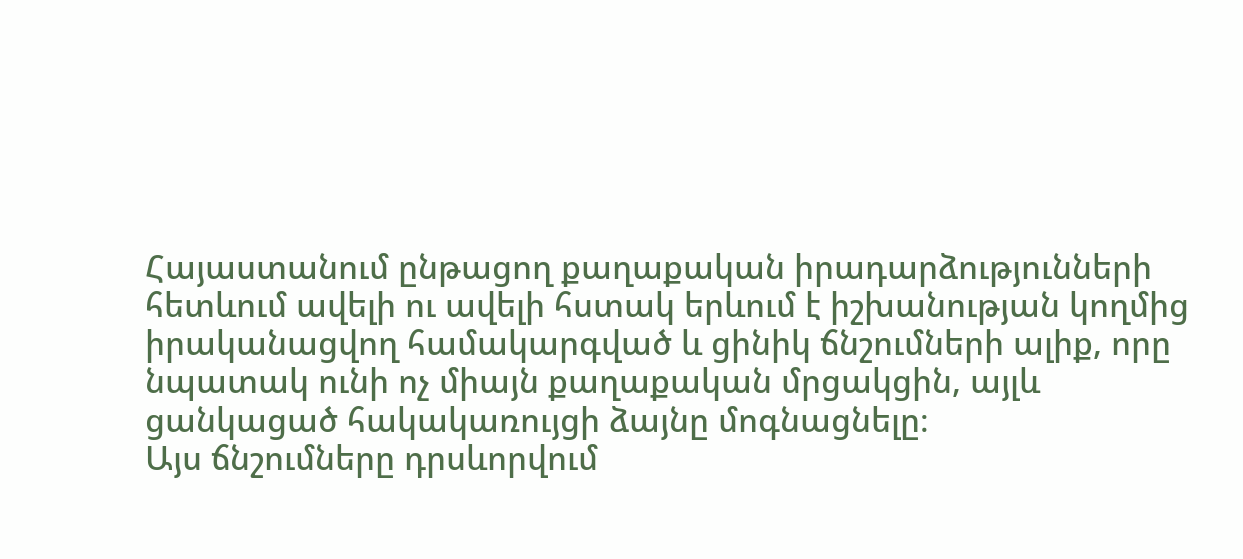Հայաստանում ընթացող քաղաքական իրադարձությունների հետևում ավելի ու ավելի հստակ երևում է իշխանության կողմից իրականացվող համակարգված և ցինիկ ճնշումների ալիք, որը նպատակ ունի ոչ միայն քաղաքական մրցակցին, այլև ցանկացած հակակառույցի ձայնը մոգնացնելը։
Այս ճնշումները դրսևորվում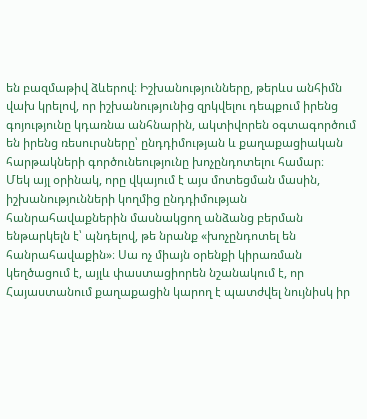են բազմաթիվ ձևերով։ Իշխանությունները, թերևս անհիմն վախ կրելով, որ իշխանությունից զրկվելու դեպքում իրենց գոյությունը կդառնա անհնարին, ակտիվորեն օգտագործում են իրենց ռեսուրսները՝ ընդդիմության և քաղաքացիական հարթակների գործունեությունը խոչընդոտելու համար։
Մեկ այլ օրինակ, որը վկայում է այս մոտեցման մասին, իշխանությունների կողմից ընդդիմության հանրահավաքներին մասնակցող անձանց բերման ենթարկելն է՝ պնդելով, թե նրանք «խոչընդոտել են հանրահավաքին»։ Սա ոչ միայն օրենքի կիրառման կեղծացում է, այլև փաստացիորեն նշանակում է, որ Հայաստանում քաղաքացին կարող է պատժվել նույնիսկ իր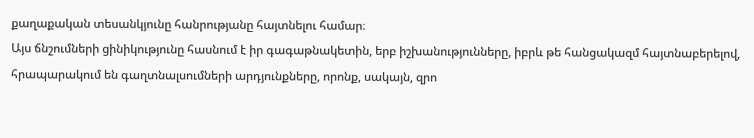քաղաքական տեսանկյունը հանրությանը հայտնելու համար։
Այս ճնշումների ցինիկությունը հասնում է իր գագաթնակետին, երբ իշխանությունները, իբրև թե հանցակազմ հայտնաբերելով, հրապարակում են գաղտնալսումների արդյունքները, որոնք, սակայն, զրո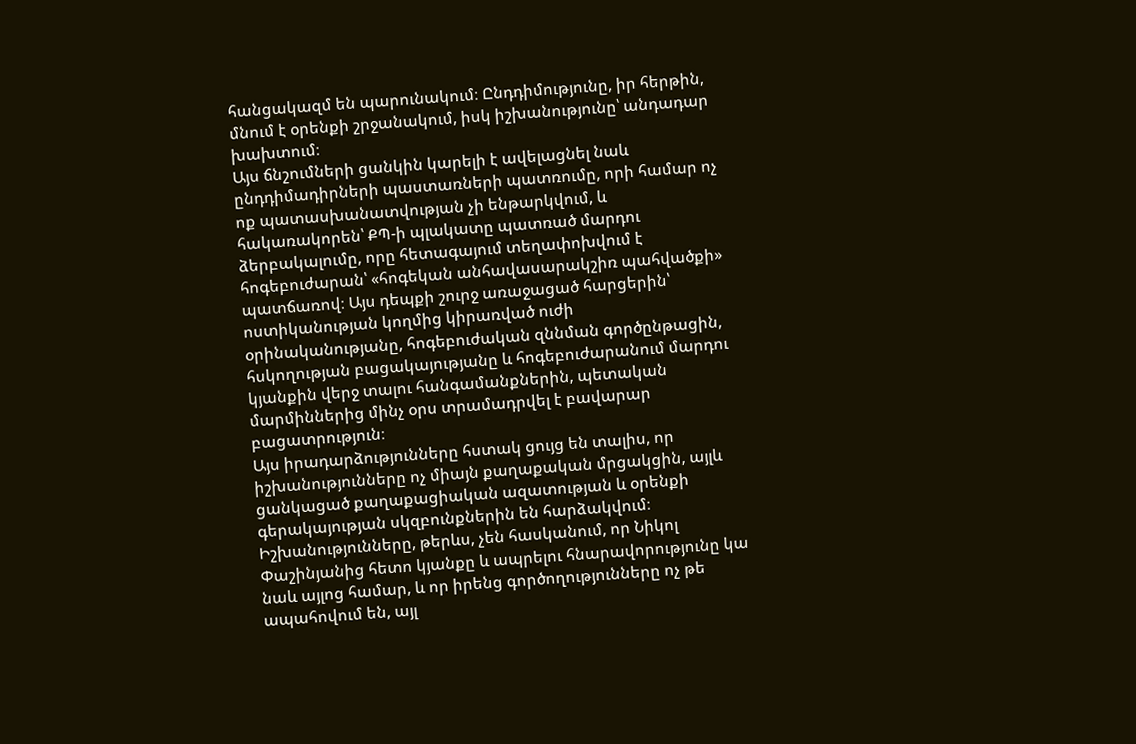հանցակազմ են պարունակում։ Ընդդիմությունը, իր հերթին, մնում է օրենքի շրջանակում, իսկ իշխանությունը՝ անդադար խախտում։
Այս ճնշումների ցանկին կարելի է ավելացնել նաև ընդդիմադիրների պաստառների պատռումը, որի համար ոչ ոք պատասխանատվության չի ենթարկվում, և հակառակորեն՝ ՔՊ-ի պլակատը պատռած մարդու ձերբակալումը, որը հետագայում տեղափոխվում է հոգեբուժարան՝ «հոգեկան անհավասարակշիռ պահվածքի» պատճառով։ Այս դեպքի շուրջ առաջացած հարցերին՝ ոստիկանության կողմից կիրառված ուժի օրինականությանը, հոգեբուժական զննման գործընթացին, հսկողության բացակայությանը և հոգեբուժարանում մարդու կյանքին վերջ տալու հանգամանքներին, պետական մարմիններից մինչ օրս տրամադրվել է բավարար բացատրություն։
Այս իրադարձությունները հստակ ցույց են տալիս, որ իշխանությունները ոչ միայն քաղաքական մրցակցին, այլև ցանկացած քաղաքացիական ազատության և օրենքի գերակայության սկզբունքներին են հարձակվում։ Իշխանությունները, թերևս, չեն հասկանում, որ Նիկոլ Փաշինյանից հետո կյանքը և ապրելու հնարավորությունը կա նաև այլոց համար, և որ իրենց գործողությունները ոչ թե ապահովում են, այլ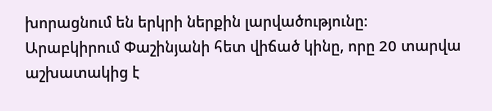խորացնում են երկրի ներքին լարվածությունը։
Արաբկիրում Փաշինյանի հետ վիճած կինը, որը 20 տարվա աշխատակից է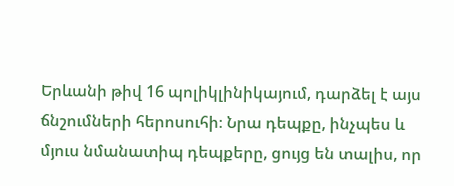Երևանի թիվ 16 պոլիկլինիկայում, դարձել է այս ճնշումների հերոսուհի։ Նրա դեպքը, ինչպես և մյուս նմանատիպ դեպքերը, ցույց են տալիս, որ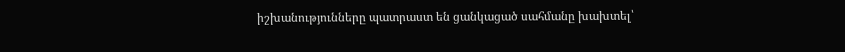իշխանությունները պատրաստ են ցանկացած սահմանը խախտել՝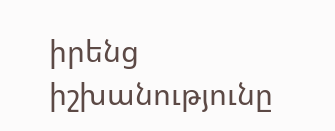իրենց իշխանությունը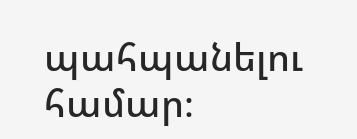պահպանելու համար։